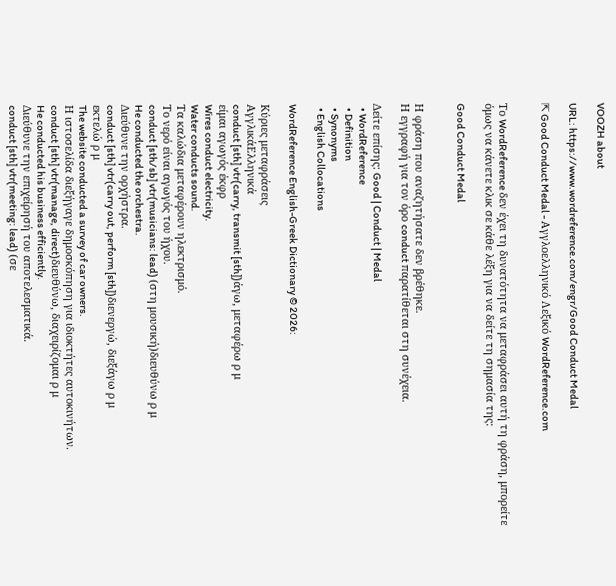VOOZH about

URL: https://www.wordreference.com/engr/Good Conduct Medal

⇱ Good Conduct Medal - Αγγλοελληνικό Λεξικό WordReference.com


Το WordReference δεν έχει τη δυνατότητα να μεταφράσει αυτή τη φράση, μπορείτε όμως να κάνετε κλικ σε κάθε λέξη για να δείτε τη σημασία της:

Good Conduct Medal


Η φράση που αναζητήσατε δεν βρέθηκε.
Η εγγραφή για τον όρο conduct παρατίθεται στη συνέχεια.

Δείτε επίσης: Good | Conduct | Medal
  • WordReference
  • Definition
  • Synonyms
  • English Collocations

WordReference English-Greek Dictionary © 2026:

Κύριες μεταφράσεις
ΑγγλικάΕλληνικά
conduct [sth] vtr(carry, transmit [sth])άγω, μεταφέρω ρ μ
είμαι αγωγός έκφρ
Wires conduct electricity.
Water conducts sound.
Τα καλώδια μεταφέρουν ηλεκτρισμό.
Το νερό είναι αγωγός του ήχου.
conduct [sth/sb] vtr(musicians: lead) (στη μουσική)διευθύνω ρ μ
He conducted the orchestra.
Διεύθυνε την ορχήστρα.
conduct [sth] vtr(carry out, perform [sth])διενεργώ, διεξάγω ρ μ
εκτελώ ρ μ
The website conducted a survey of car owners.
Η ιστοσελίδα διεξήγαγε δημοσκόπηση για ιδιοκτήτες αυτοκινήτων.
conduct [sth] vtr(manage, direct)διευθύνω, διαχειρίζομαι ρ μ
He conducted his business efficiently.
Διεύθυνε την επιχείρησή του αποτελεσματικά.
conduct [sth] vtr(meeting: lead) (σε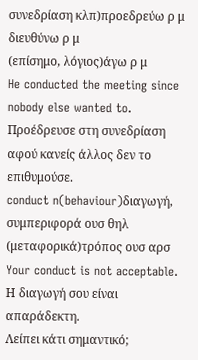συνεδρίαση κλπ)προεδρεύω ρ μ
διευθύνω ρ μ
(επίσημο, λόγιος)άγω ρ μ
He conducted the meeting since nobody else wanted to.
Προέδρευσε στη συνεδρίαση αφού κανείς άλλος δεν το επιθυμούσε.
conduct n(behaviour)διαγωγή, συμπεριφορά ουσ θηλ
(μεταφορικά)τρόπος ουσ αρσ
Your conduct is not acceptable.
Η διαγωγή σου είναι απαράδεκτη.
Λείπει κάτι σημαντικό;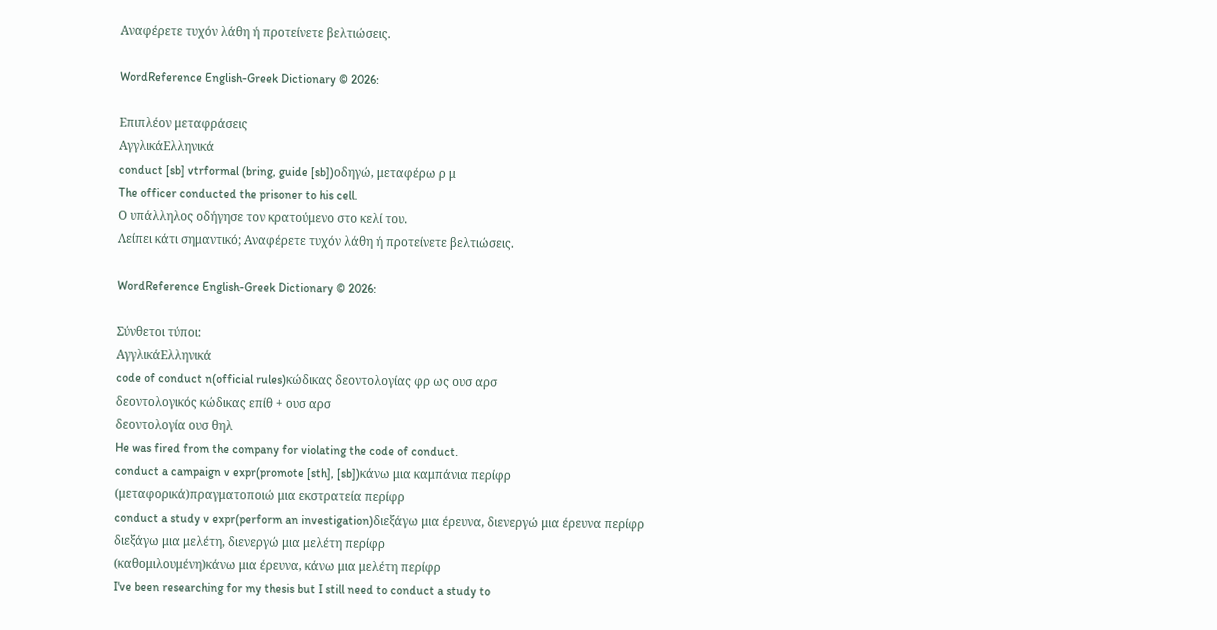Αναφέρετε τυχόν λάθη ή προτείνετε βελτιώσεις.

WordReference English-Greek Dictionary © 2026:

Επιπλέον μεταφράσεις
ΑγγλικάΕλληνικά
conduct [sb] vtrformal (bring, guide [sb])οδηγώ, μεταφέρω ρ μ
The officer conducted the prisoner to his cell.
Ο υπάλληλος οδήγησε τον κρατούμενο στο κελί του.
Λείπει κάτι σημαντικό; Αναφέρετε τυχόν λάθη ή προτείνετε βελτιώσεις.

WordReference English-Greek Dictionary © 2026:

Σύνθετοι τύποι:
ΑγγλικάΕλληνικά
code of conduct n(official rules)κώδικας δεοντολογίας φρ ως ουσ αρσ
δεοντολογικός κώδικας επίθ + ουσ αρσ
δεοντολογία ουσ θηλ
He was fired from the company for violating the code of conduct.
conduct a campaign v expr(promote [sth], [sb])κάνω μια καμπάνια περίφρ
(μεταφορικά)πραγματοποιώ μια εκστρατεία περίφρ
conduct a study v expr(perform an investigation)διεξάγω μια έρευνα, διενεργώ μια έρευνα περίφρ
διεξάγω μια μελέτη, διενεργώ μια μελέτη περίφρ
(καθομιλουμένη)κάνω μια έρευνα, κάνω μια μελέτη περίφρ
I've been researching for my thesis but I still need to conduct a study to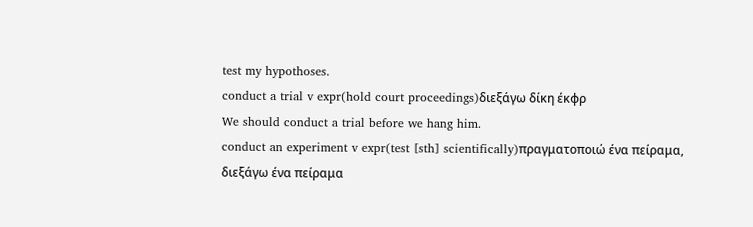test my hypothoses.
conduct a trial v expr(hold court proceedings)διεξάγω δίκη έκφρ
We should conduct a trial before we hang him.
conduct an experiment v expr(test [sth] scientifically)πραγματοποιώ ένα πείραμα, διεξάγω ένα πείραμα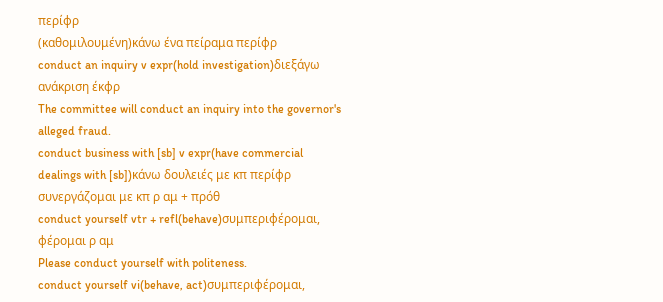περίφρ
(καθομιλουμένη)κάνω ένα πείραμα περίφρ
conduct an inquiry v expr(hold investigation)διεξάγω ανάκριση έκφρ
The committee will conduct an inquiry into the governor's alleged fraud.
conduct business with [sb] v expr(have commercial dealings with [sb])κάνω δουλειές με κπ περίφρ
συνεργάζομαι με κπ ρ αμ + πρόθ
conduct yourself vtr + refl(behave)συμπεριφέρομαι, φέρομαι ρ αμ
Please conduct yourself with politeness.
conduct yourself vi(behave, act)συμπεριφέρομαι,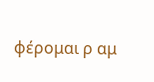φέρομαι ρ αμ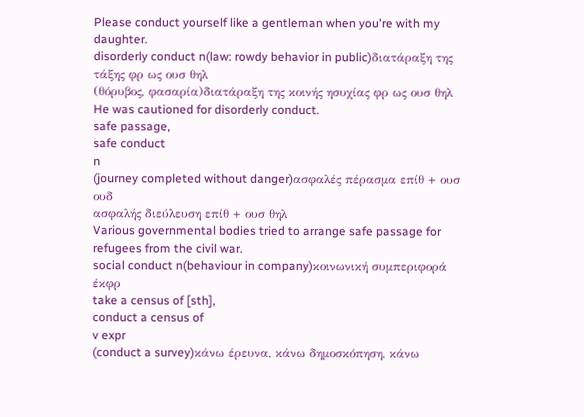Please conduct yourself like a gentleman when you're with my daughter.
disorderly conduct n(law: rowdy behavior in public)διατάραξη της τάξης φρ ως ουσ θηλ
(θόρυβος, φασαρία)διατάραξη της κοινής ησυχίας φρ ως ουσ θηλ
He was cautioned for disorderly conduct.
safe passage,
safe conduct
n
(journey completed without danger)ασφαλές πέρασμα επίθ + ουσ ουδ
ασφαλής διεύλευση επίθ + ουσ θηλ
Various governmental bodies tried to arrange safe passage for refugees from the civil war.
social conduct n(behaviour in company)κοινωνική συμπεριφορά έκφρ
take a census of [sth],
conduct a census of
v expr
(conduct a survey)κάνω έρευνα, κάνω δημοσκόπηση, κάνω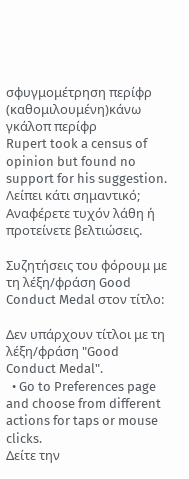σφυγμομέτρηση περίφρ
(καθομιλουμένη)κάνω γκάλοπ περίφρ
Rupert took a census of opinion but found no support for his suggestion.
Λείπει κάτι σημαντικό; Αναφέρετε τυχόν λάθη ή προτείνετε βελτιώσεις.

Συζητήσεις του φόρουμ με τη λέξη/φράση Good Conduct Medal στον τίτλο:

Δεν υπάρχουν τίτλοι με τη λέξη/φράση "Good Conduct Medal".
  • Go to Preferences page and choose from different actions for taps or mouse clicks.
Δείτε την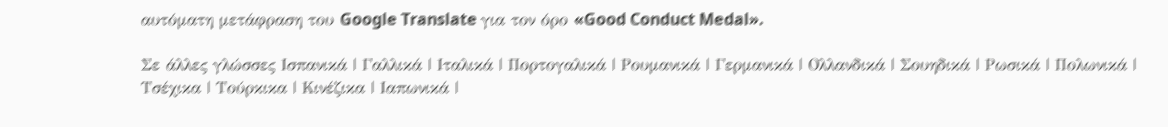αυτόματη μετάφραση του Google Translate για τον όρο «Good Conduct Medal».

Σε άλλες γλώσσες Ισπανικά | Γαλλικά | Ιταλικά | Πορτογαλικά | Ρουμανικά | Γερμανικά | Ολλανδικά | Σουηδικά | Ρωσικά | Πολωνικά | Τσέχικα | Τούρκικα | Κινέζικα | Ιαπωνικά |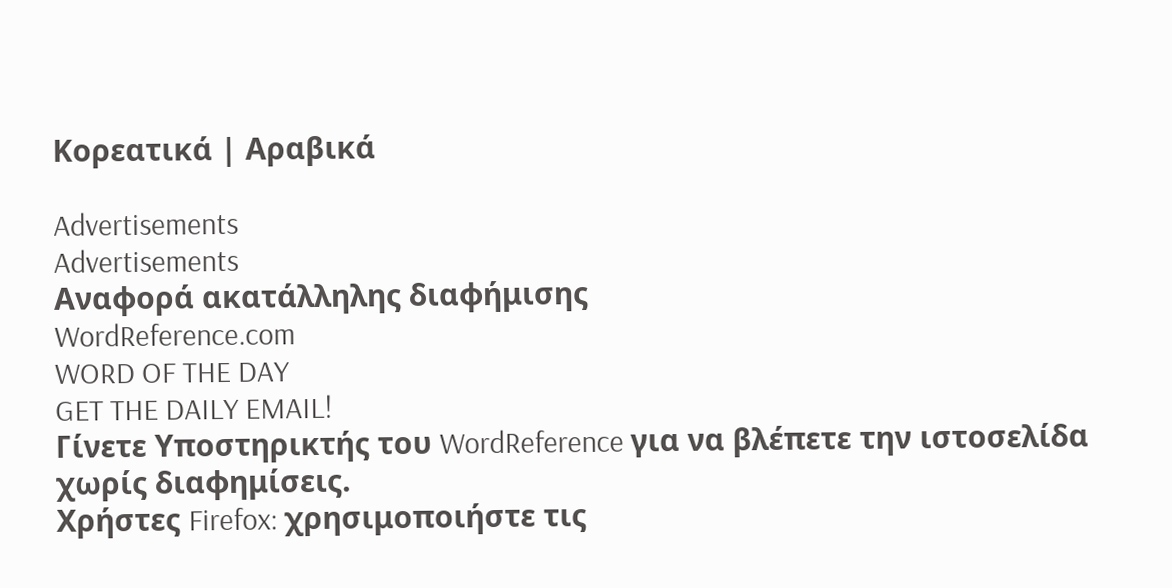Κορεατικά | Αραβικά

Advertisements
Advertisements
Αναφορά ακατάλληλης διαφήμισης
WordReference.com
WORD OF THE DAY
GET THE DAILY EMAIL!
Γίνετε Υποστηρικτής του WordReference για να βλέπετε την ιστοσελίδα χωρίς διαφημίσεις.
Χρήστες Firefox: χρησιμοποιήστε τις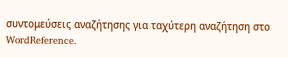συντομεύσεις αναζήτησης για ταχύτερη αναζήτηση στο WordReference.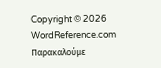Copyright © 2026 WordReference.com
Παρακαλούμε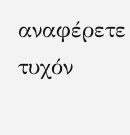αναφέρετε τυχόν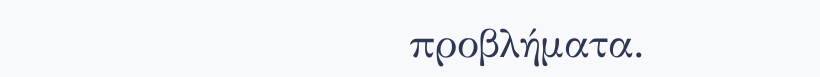προβλήματα.